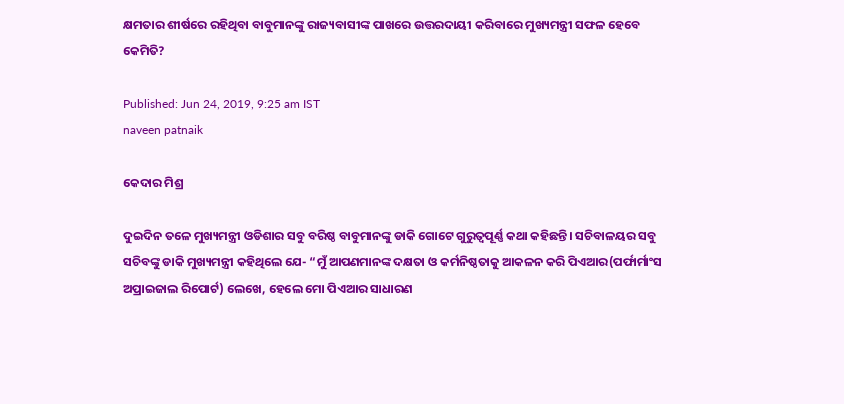କ୍ଷମତାର ଶୀର୍ଷରେ ରହିଥିବା ବାବୁମାନଙ୍କୁ ରାଜ୍ୟବାସୀଙ୍କ ପାଖରେ ଉତ୍ତରଦାୟୀ କରିବାରେ ମୁଖ୍ୟମନ୍ତ୍ରୀ ସଫଳ ହେବେ କେମିତି?

Published: Jun 24, 2019, 9:25 am IST
naveen patnaik

କେଦାର ମିଶ୍ର

ଦୁଇଦିନ ତଳେ ମୁଖ୍ୟମନ୍ତ୍ରୀ ଓଡିଶାର ସବୁ ବରିଷ୍ଠ ବାବୁମାନଙ୍କୁ ଡାକି ଗୋଟେ ଗୁରୁତ୍ୱପୂର୍ଣ୍ଣ କଥା କହିଛନ୍ତି। ସଚିବାଳୟର ସବୁ ସଚିବଙ୍କୁ ଡାକି ମୁଖ୍ୟମନ୍ତ୍ରୀ କହିଥିଲେ ଯେ- “ମୁଁ ଆପଣମାନଙ୍କ ଦକ୍ଷତା ଓ କର୍ମନିଷ୍ଠତାକୁ ଆକଳନ କରି ପିଏଆର(ପର୍ଫାର୍ମାଂସ ଅପ୍ରାଇଜାଲ ରିପୋର୍ଟ) ଲେଖେ, ହେଲେ ମୋ ପିଏଆର ସାଧାରଣ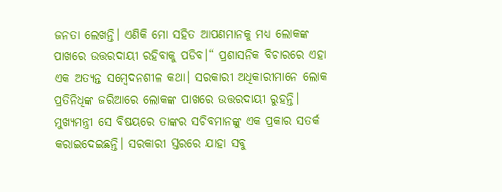ଜନତା ଲେଖନ୍ତି। ଏଣିକି ମୋ ସହିତ ଆପଣମାନକୁ ମଧ୍ୟ ଲୋକଙ୍କ ପାଖରେ ଉତ୍ତରଦାୟୀ ରହିବାକୁ ପଡିବ।“ ପ୍ରଶାସନିକ ବିଚାରରେ ଏହା ଏକ ଅତ୍ୟନ୍ତ ସମ୍ବେଦନଶୀଳ କଥା। ସରକାରୀ ଅଧିକାରୀମାନେ ଲୋକ ପ୍ରତିନିଧିଙ୍କ ଜରିଆରେ ଲୋକଙ୍କ ପାଖରେ ଉତ୍ତରଦାୟୀ ରୁହନ୍ତି। ମୁଖ୍ୟମନ୍ତ୍ରୀ ସେ ବିଷୟରେ ତାଙ୍କର ସଚିବମାନଙ୍କୁ ଏକ ପ୍ରକାର ସତର୍କ କରାଇଦେଇଛନ୍ତି। ସରକାରୀ ସ୍ତରରେ ଯାହା ସବୁ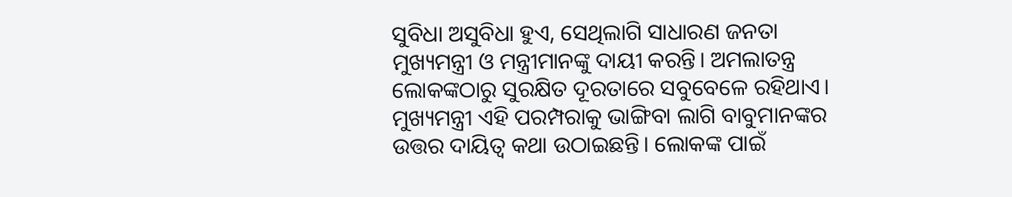ସୁବିଧା ଅସୁବିଧା ହୁଏ, ସେଥିଲାଗି ସାଧାରଣ ଜନତା ମୁଖ୍ୟମନ୍ତ୍ରୀ ଓ ମନ୍ତ୍ରୀମାନଙ୍କୁ ଦାୟୀ କରନ୍ତି। ଅମଲାତନ୍ତ୍ର ଲୋକଙ୍କଠାରୁ ସୁରକ୍ଷିତ ଦୂରତାରେ ସବୁବେଳେ ରହିଥାଏ। ମୁଖ୍ୟମନ୍ତ୍ରୀ ଏହି ପରମ୍ପରାକୁ ଭାଙ୍ଗିବା ଲାଗି ବାବୁମାନଙ୍କର ଉତ୍ତର ଦାୟିତ୍ଵ କଥା ଉଠାଇଛନ୍ତି। ଲୋକଙ୍କ ପାଇଁ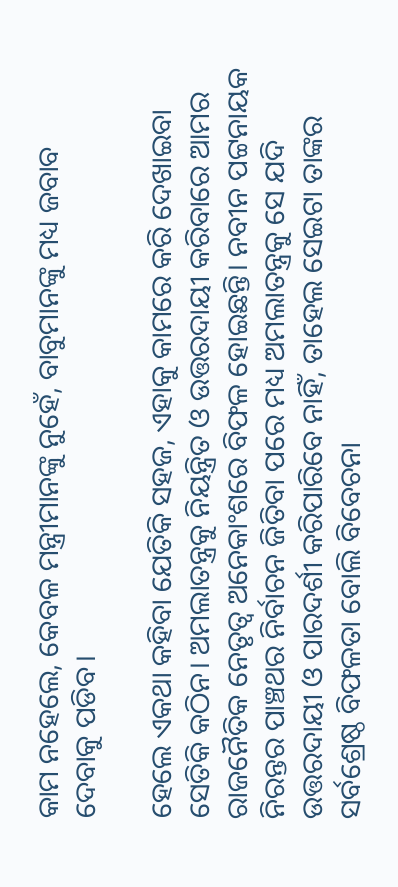କାମ ନହେଲେ, କେବଳ ମନ୍ତ୍ରୀମାନଙ୍କୁ ନୁହେଁ, ବାବୁମାନଙ୍କୁ ମଧ୍ୟ ଜବାବ ଦେବାକୁ ପଡିବ।

ହେଲେ ଏକଥା କହିବା ଯେତିକି ସହଜ, ଏହାକୁ କାମରେ କରି ଦେଖାଇବା ସେତିକି କଠିନ। ଅମଲାତନ୍ତ୍ରକୁ ନିୟନ୍ତ୍ରିତ ଓ ଉତ୍ତରଦାୟୀ କରିବାରେ ଆମର ରାଜନୈତିକ ନେତୃତ୍ଵ ଅନେକାଂଶରେ ବିଫଳ ହୋଇଛନ୍ତି। ନବୀନ ପଟ୍ଟନାୟକ ନିରନ୍ତର ପାଞ୍ଚଥର ନିର୍ବାଚନ ଜିତିବା ପରେ ମଧ୍ୟ ଅମଲାତନ୍ତ୍ରକୁ ସେ ଯଦି ଉତ୍ତରଦାୟୀ ଓ ପାରଦର୍ଶୀ କରିପାରିବେ ନାହିଁ, ତାହେଲ ସେଇଟା ତାଙ୍କର ସର୍ବଶ୍ରେଷ୍ଠ ବିଫଳତା ବୋଲି ବିବେଚନା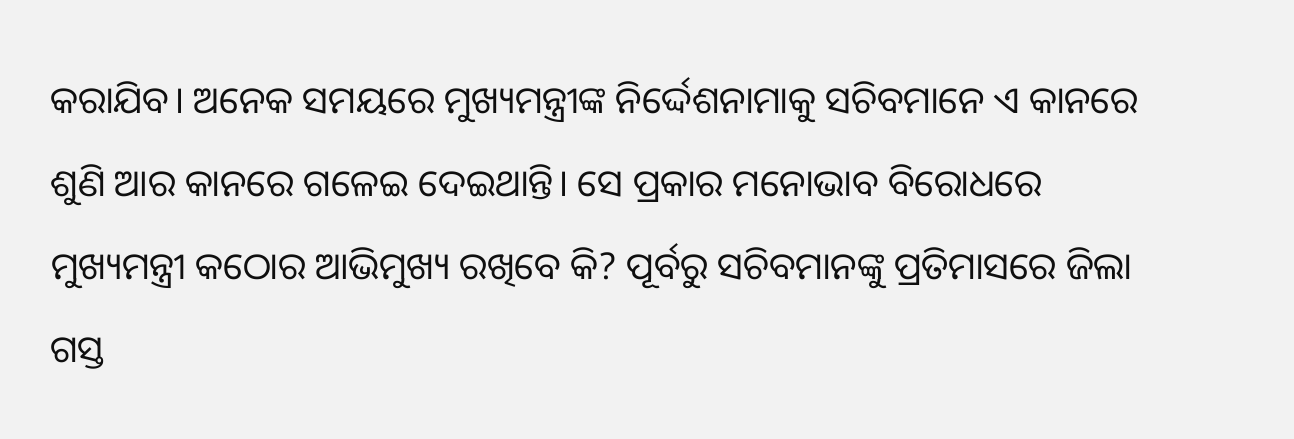କରାଯିବ। ଅନେକ ସମୟରେ ମୁଖ୍ୟମନ୍ତ୍ରୀଙ୍କ ନିର୍ଦ୍ଦେଶନାମାକୁ ସଚିବମାନେ ଏ କାନରେ ଶୁଣି ଆର କାନରେ ଗଳେଇ ଦେଇଥାନ୍ତି। ସେ ପ୍ରକାର ମନୋଭାବ ବିରୋଧରେ ମୁଖ୍ୟମନ୍ତ୍ରୀ କଠୋର ଆଭିମୁଖ୍ୟ ରଖିବେ କି? ପୂର୍ବରୁ ସଚିବମାନଙ୍କୁ ପ୍ରତିମାସରେ ଜିଲା ଗସ୍ତ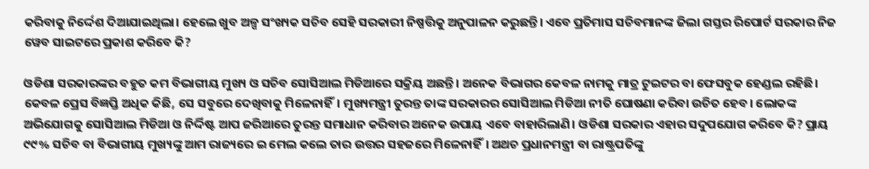କରିବାକୁ ନିର୍ଦ୍ଦେଶ ଦିଆଯାଇଥିଲା। ହେଲେ ଖୁବ ଅଳ୍ପ ସଂଖ୍ୟକ ସଚିବ ସେହି ସରକାରୀ ନିଷ୍ପତ୍ତିକୁ ଅନୁପାଳନ କରୁଛନ୍ତି। ଏବେ ପ୍ରତିମାସ ସଚିବମାନଙ୍କ ଜିଲା ଗସ୍ତର ରିପୋର୍ଟ ସରକାର ନିଜ ୱେବ ସାଇଟରେ ପ୍ରକାଶ କରିବେ କି?

ଓଡିଶା ସରକାରଙ୍କର ବହୁତ କମ ବିଭାଗୀୟ ମୁଖ୍ୟ ଓ ସଚିବ ସୋସିଆଲ ମିଡିଆରେ ସକ୍ରିୟ ଅଛନ୍ତି। ଅନେକ ବିଭାଗର କେବଳ ନାମକୁ ମାତ୍ର ଟୁଇଟର ବା ଫେସବୁକ ହେଣ୍ଡଲ ରହିଛି। କେବଳ ପ୍ରେସ ବିଜ୍ଞପ୍ତି ଅଧିକ କିଛି, ସେ ସବୁରେ ଦେଖିବାକୁ ମିଳେନାହିଁ। ମୁଖ୍ୟମନ୍ତ୍ରୀ ତୁରନ୍ତ ତାଙ୍କ ସରକାରର ସୋସିଆଲ ମିଡିଆ ନୀତି ଘୋଷଣା କରିବା ଉଚିତ ହେବ। ଲୋକଙ୍କ ଅଭିଯୋଗକୁ ସୋସିଆଲ ମିଡିଆ ଓ ନିର୍ଦ୍ଦିଷ୍ଟ ଆପ ଜରିଆରେ ତୁରନ୍ତ ସମାଧାନ କରିବାର ଅନେକ ଉପାୟ ଏବେ ବାହାରିଲାଣି। ଓଡିଶା ସରକାର ଏହାର ସଦୁପଯୋଗ କରିବେ କି? ପ୍ରାୟ ୯୯% ସଚିବ ବା ବିଭାଗୀୟ ମୁଖ୍ୟଙ୍କୁ ଆମ ରାଜ୍ୟରେ ଇ ମେଲ କଲେ ତାର ଉତ୍ତର ସହଜରେ ମିଳେନାହିଁ। ଅଥଚ ପ୍ରଧାନମନ୍ତ୍ରୀ ବା ରାଷ୍ଟ୍ରପତିଙ୍କୁ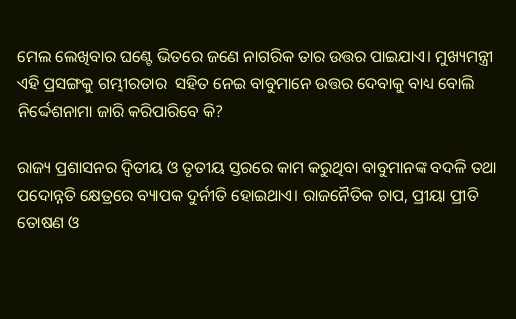ମେଲ ଲେଖିବାର ଘଣ୍ଟେ ଭିତରେ ଜଣେ ନାଗରିକ ତାର ଉତ୍ତର ପାଇଯାଏ। ମୁଖ୍ୟମନ୍ତ୍ରୀ ଏହି ପ୍ରସଙ୍ଗକୁ ଗମ୍ଭୀରତାର  ସହିତ ନେଇ ବାବୁମାନେ ଉତ୍ତର ଦେବାକୁ ବାଧ୍ୟ ବୋଲି ନିର୍ଦ୍ଦେଶନାମା ଜାରି କରିପାରିବେ କି?

ରାଜ୍ୟ ପ୍ରଶାସନର ଦ୍ଵିତୀୟ ଓ ତୃତୀୟ ସ୍ତରରେ କାମ କରୁଥିବା ବାବୁମାନଙ୍କ ବଦଳି ତଥା ପଦୋନ୍ନତି କ୍ଷେତ୍ରରେ ବ୍ୟାପକ ଦୁର୍ନୀତି ହୋଇଥାଏ। ରାଜନୈତିକ ଚାପ, ପ୍ରୀୟା ପ୍ରୀତି ତୋଷଣ ଓ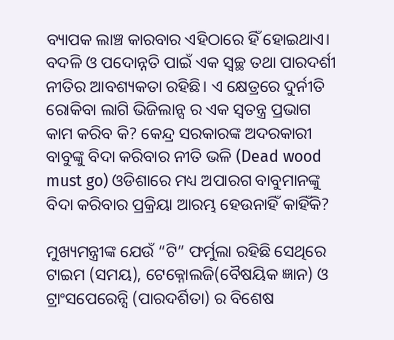ବ୍ୟାପକ ଲାଞ୍ଚ କାରବାର ଏହିଠାରେ ହିଁ ହୋଇଥାଏ। ବଦଳି ଓ ପଦୋନ୍ନତି ପାଇଁ ଏକ ସ୍ବଚ୍ଛ ତଥା ପାରଦର୍ଶୀ ନୀତିର ଆବଶ୍ୟକତା ରହିଛି। ଏ କ୍ଷେତ୍ରରେ ଦୁର୍ନୀତି ରୋକିବା ଲାଗି ଭିଜିଲାନ୍ସ ର ଏକ ସ୍ଵତନ୍ତ୍ର ପ୍ରଭାଗ କାମ କରିବ କି? କେନ୍ଦ୍ର ସରକାରଙ୍କ ଅଦରକାରୀ ବାବୁଙ୍କୁ ବିଦା କରିବାର ନୀତି ଭଳି (Dead wood must go) ଓଡିଶାରେ ମଧ୍ୟ ଅପାରଗ ବାବୁମାନଙ୍କୁ ବିଦା କରିବାର ପ୍ରକ୍ରିୟା ଆରମ୍ଭ ହେଉନାହିଁ କାହିଁକି?

ମୁଖ୍ୟମନ୍ତ୍ରୀଙ୍କ ଯେଉଁ “ଟି” ଫର୍ମୁଲା ରହିଛି ସେଥିରେ ଟାଇମ (ସମୟ), ଟେକ୍ନୋଲଜି(ବୈଷୟିକ ଜ୍ଞାନ) ଓ ଟ୍ରାଂସପେରେନ୍ସି (ପାରଦର୍ଶିତା) ର ବିଶେଷ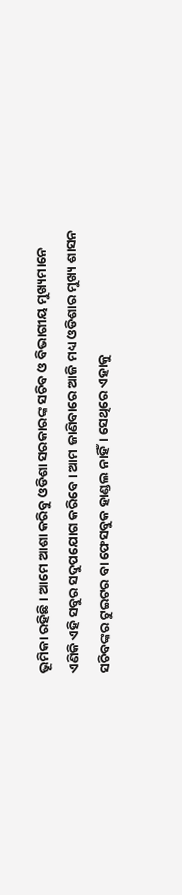ଭୂମିକା ରହିଛି। ଆମେ ଆଶା କରିବୁ ଓଡିଶା ସରକାରଙ୍କ ସଚିବ ଓ ବିଭାଗୀୟ ମୁଖ୍ୟମାନେ ଏଣିକି ଏହି ସବୁର ସଦୁପଯୋଗ କରିବେ। ଆମ ଜାଣିବାରେ ଆଜି ମଧ୍ୟ ଓଡିଶାର ମୁଖ୍ୟ ଶାସନ ସଚିବଙ୍କର ଟୁଇଟର ବା ଫେସବୁକ ହାଣ୍ଡଲ ନାହିଁ। ସେଥିରେ ଏହାକୁ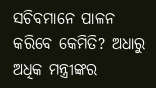ସଚିବମାନେ ପାଳନ କରିବେ କେମିତି? ଅଧାରୁ ଅଧିକ ମନ୍ତ୍ରୀଙ୍କର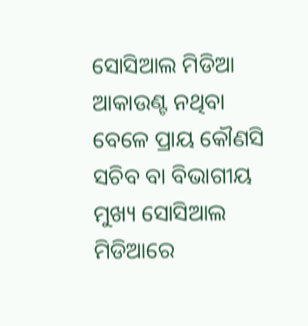ସୋସିଆଲ ମିଡିଆ ଆକାଉଣ୍ଟ ନଥିବା ବେଳେ ପ୍ରାୟ କୌଣସି ସଚିବ ବା ବିଭାଗୀୟ ମୁଖ୍ୟ ସୋସିଆଲ ମିଡିଆରେ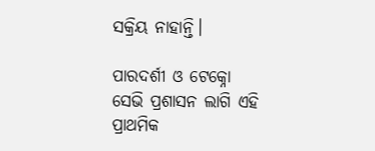ସକ୍ରିୟ ନାହାନ୍ତି।

ପାରଦର୍ଶୀ ଓ ଟେକ୍ନୋ ସେଭି ପ୍ରଶାସନ ଲାଗି ଏହି ପ୍ରାଥମିକ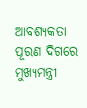ଆବଶ୍ୟକତା ପୂରଣ ଦିଗରେ ମୁଖ୍ୟମନ୍ତ୍ରୀ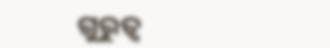ଗୁରୁତ୍ଵ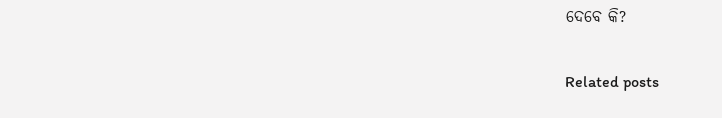ଦେବେ କି?

Related posts